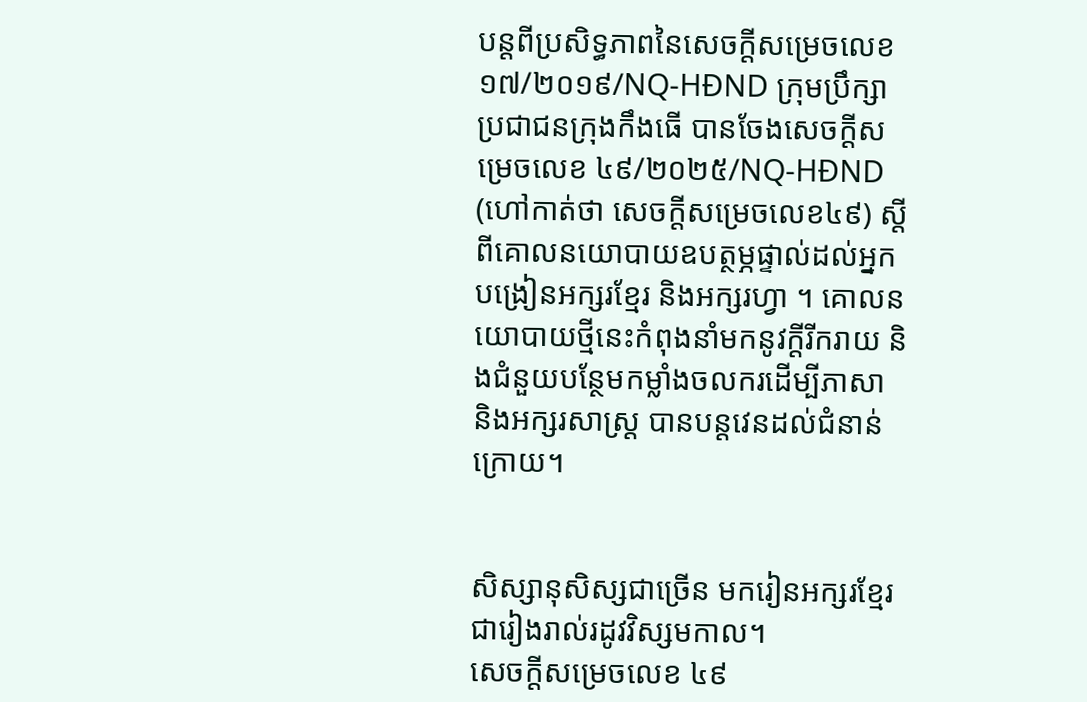បន្តពីប្រសិទ្ធភាពនៃសេចក្តីសម្រេចលេខ ១៧/២០១៩/NQ-HĐND ក្រុមប្រឹក្សាប្រជាជនក្រុងកឹងធើ បានចែងសេចក្តីសម្រេចលេខ ៤៩/២០២៥/NQ-HĐND (ហៅកាត់ថា សេចក្តីសម្រេចលេខ៤៩) ស្តីពីគោលនយោបាយឧបត្ថម្ភផ្ទាល់ដល់អ្នកបង្រៀនអក្សរខ្មែរ និងអក្សរហ្វា ។ គោលនយោបាយថ្មីនេះកំពុងនាំមកនូវក្តីរីករាយ និងជំនួយបន្ថែមកម្លាំងចលករដើម្បីភាសា និងអក្សរសាស្រ្ត បានបន្តវេនដល់ជំនាន់ក្រោយ។


សិស្សានុសិស្សជាច្រើន មករៀនអក្សរខ្មែរជារៀងរាល់រដូវវិស្សមកាល។
សេចក្តីសម្រេចលេខ ៤៩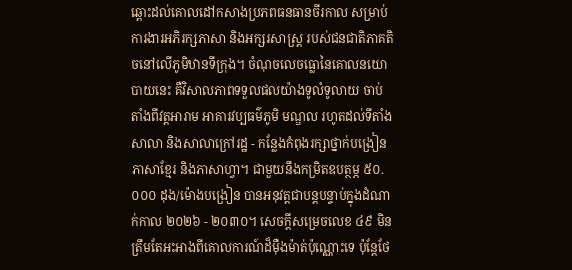ឆ្ពោះដល់គោលដៅកសាងប្រភពធនធានចីរកាល សម្រាប់ការងារអភិរក្សភាសា និងអក្សរសាស្រ្ត របស់ជនជាតិភាគតិចនៅលើភូមិឋានទីក្រុង។ ចំណុចលេចធ្លោនៃគោលនយោបាយនេះ គឺវិសាលភាពទទួលផលយ៉ាងទូលំទូលាយ ចាប់តាំងពីវត្តអារាម អាគារវប្បធម៌ភូមិ មណ្ឌល រហូតដល់ទីតាំងសាលា និងសាលាក្រៅរដ្ឋ - កន្លែងកំពុងរក្សាថ្នាក់បង្រៀនភាសាខ្មែរ និងភាសាហ្វា។ ជាមួយនឹងកម្រិតឧបត្ថម្ភ ៥០.០០០ ដុង/ម៉ោងបង្រៀន បានអនុវត្តជាបន្តបន្ទាប់ក្នុងដំណាក់កាល ២០២៦ - ២០៣០។ សេចក្តីសម្រេចលេខ ៤៩ មិនត្រឹមតែអះអាងពីគោលការណ៍ដ៏ម៉ឺងម៉ាត់ប៉ុណ្ណោះទេ ប៉ុន្តែថែ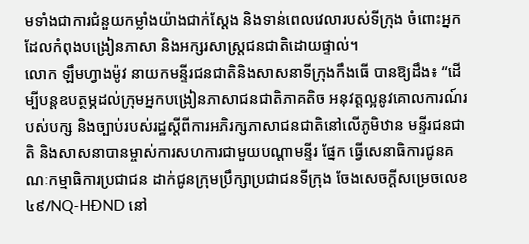មទាំងជាការជំនួយកម្លាំងយ៉ាងជាក់ស្តែង និងទាន់ពេលវេលារបស់ទីក្រុង ចំពោះអ្នកដែលកំពុងបង្រៀនភាសា និងអក្សរសាស្រ្តជនជាតិដោយផ្ទាល់។
លោក ឡឹមហ្វាងម៉ូវ នាយកមន្ទីរជនជាតិនិងសាសនាទីក្រុងកឹងធើ បានឱ្យដឹង៖ “ដើម្បីបន្តឧបត្ថម្ភដល់ក្រុមអ្នកបង្រៀនភាសាជនជាតិភាគតិច អនុវត្តល្អនូវគោលការណ៍របស់បក្ស និងច្បាប់របស់រដ្ឋស្តីពីការអភិរក្សភាសាជនជាតិនៅលើភូមិឋាន មន្ទីរជនជាតិ និងសាសនាបានម្ចាស់ការសហការជាមួយបណ្តាមន្ទីរ ផ្នែក ធ្វើសេនាធិការជូនគណៈកម្មាធិការប្រជាជន ដាក់ជូនក្រុមប្រឹក្សាប្រជាជនទីក្រុង ចែងសេចក្តីសម្រេចលេខ ៤៩/NQ-HĐND នៅ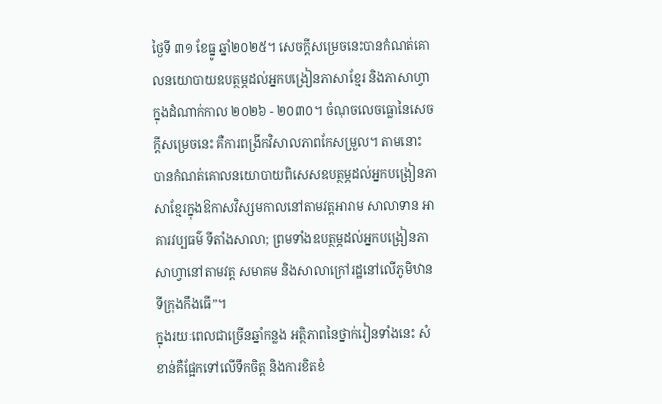ថ្ងៃទី ៣១ ខែធ្នូ ឆ្នាំ២០២៥។ សេចក្តីសម្រេចនេះបានកំណត់គោលនយោបាយឧបត្ថម្ភដល់អ្នកបង្រៀនភាសាខ្មែរ និងភាសាហ្វាក្នុងដំណាក់កាល ២០២៦ - ២០៣០។ ចំណុចលេចធ្លោនៃសេចក្តីសម្រេចនេះ គឺការពង្រីកវិសាលភាពកែសម្រួល។ តាមនោះ បានកំណត់គោលនយោបាយពិសេសឧបត្ថម្ភដល់អ្នកបង្រៀនភាសាខ្មែរក្នុងឱកាសវិស្សមកាលនៅតាមវត្តអារាម សាលាទាន អាគារវប្បធម៌ ទីតាំងសាលា; ព្រមទាំងឧបត្ថម្ភដល់អ្នកបង្រៀនភាសាហ្វានៅតាមវត្ត សមាគម និងសាលាក្រៅរដ្ឋនៅលើភូមិឋានទីក្រុងកឹងធើ”។
ក្នុងរយៈពេលជាច្រើនឆ្នាំកន្លង អត្ថិភាពនៃថ្នាក់រៀនទាំងនេះ សំខាន់គឺផ្អែកទៅលើទឹកចិត្ត និងការខិតខំ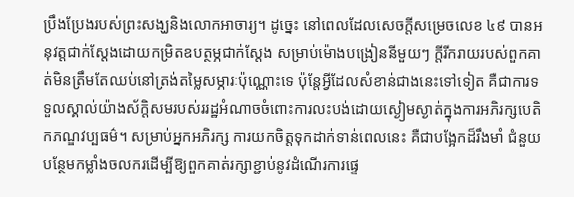ប្រឹងប្រែងរបស់ព្រះសង្ឃនិងលោកអាចារ្យ។ ដូច្នេះ នៅពេលដែលសេចក្តីសម្រេចលេខ ៤៩ បានអនុវត្តជាក់ស្តែងដោយកម្រិតឧបត្ថម្ភជាក់ស្តែង សម្រាប់ម៉ោងបង្រៀននីមួយៗ ក្តីរីករាយរបស់ពួកគាត់មិនត្រឹមតែឈប់នៅត្រង់តម្លៃសម្ភារៈប៉ុណ្ណោះទេ ប៉ុន្តែអ្វីដែលសំខាន់ជាងនេះទៅទៀត គឺជាការទទួលស្គាល់យ៉ាងស័ក្តិសមរបស់ររដ្ឋអំណាចចំពោះការលះបង់ដោយស្ងៀមស្ងាត់ក្នុងការអភិរក្សបេតិកភណ្ឌវប្បធម៌។ សម្រាប់អ្នកអភិរក្ស ការយកចិត្តទុកដាក់ទាន់ពេលនេះ គឺជាបង្អែកដ៏រឹងមាំ ជំនួយបន្ថែមកម្លាំងចលករដើម្បីឱ្យពួកគាត់រក្សាខ្ជាប់នូវដំណើរការផ្ទេ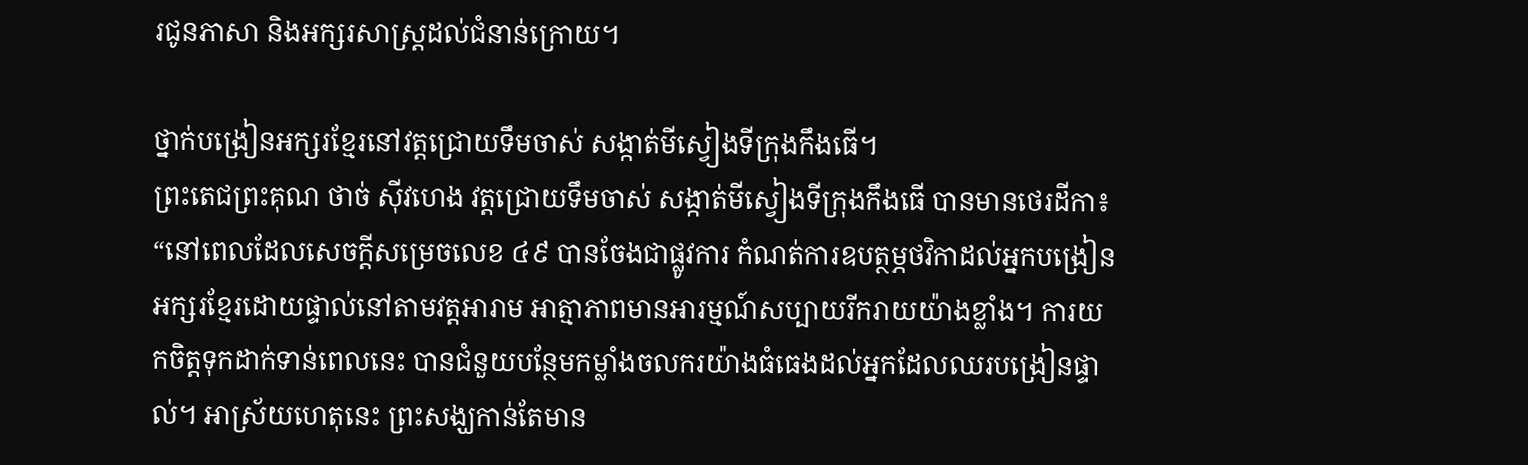រជូនភាសា និងអក្សរសាស្រ្តដល់ជំនាន់ក្រោយ។

ថ្នាក់បង្រៀនអក្សរខ្មែរនៅវត្តជ្រោយទឹមចាស់ សង្កាត់មីស្វៀងទីក្រុងកឹងធើ។
ព្រះតេជព្រះគុណ ថាច់ ស៊ីវហេង វត្តជ្រោយទឹមចាស់ សង្កាត់មីស្វៀងទីក្រុងកឹងធើ បានមានថេរដីកា៖ “នៅពេលដែលសេចក្តីសម្រេចលេខ ៤៩ បានចែងជាផ្លូវការ កំណត់ការឧបត្ថម្ភថវិកាដល់អ្នកបង្រៀនអក្សរខ្មែរដោយផ្ទាល់នៅតាមវត្តអារាម អាត្មាភាពមានអារម្មណ៍សប្បាយរីករាយយ៉ាងខ្លាំង។ ការយកចិត្តទុកដាក់ទាន់ពេលនេះ បានជំនួយបន្ថែមកម្លាំងចលករយ៉ាងធំធេងដល់អ្នកដែលឈរបង្រៀនផ្ទាល់។ អាស្រ័យហេតុនេះ ព្រះសង្ឃកាន់តែមាន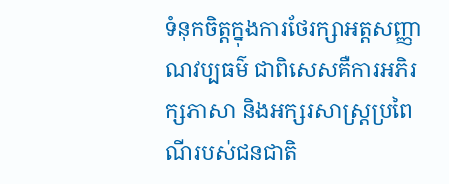ទំនុកចិត្តក្នុងការថែរក្សាអត្តសញ្ញាណវប្បធម៌ ជាពិសេសគឺការអភិរក្សភាសា និងអក្សរសាស្រ្តប្រពៃណីរបស់ជនជាតិ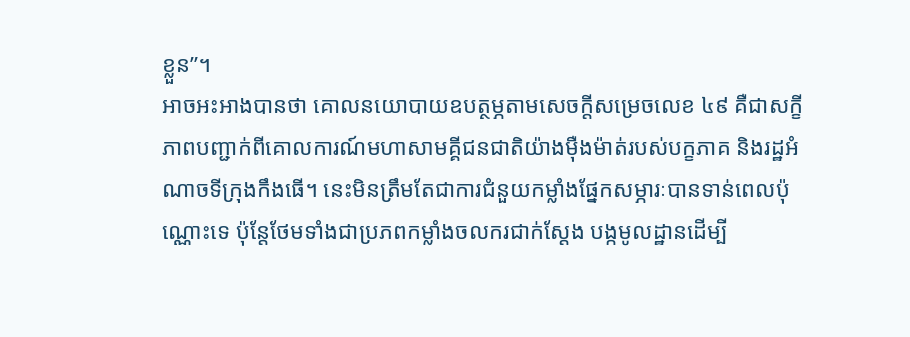ខ្លួន”។
អាចអះអាងបានថា គោលនយោបាយឧបត្ថម្ភតាមសេចក្តីសម្រេចលេខ ៤៩ គឺជាសក្ខីភាពបញ្ជាក់ពីគោលការណ៍មហាសាមគ្គីជនជាតិយ៉ាងម៉ឺងម៉ាត់របស់បក្ខភាគ និងរដ្ឋអំណាចទីក្រុងកឹងធើ។ នេះមិនត្រឹមតែជាការជំនួយកម្លាំងផ្នែកសម្ភារៈបានទាន់ពេលប៉ុណ្ណោះទេ ប៉ុន្តែថែមទាំងជាប្រភពកម្លាំងចលករជាក់ស្តែង បង្កមូលដ្ឋានដើម្បី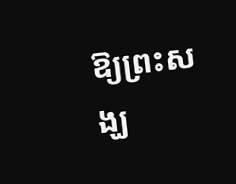ឱ្យព្រះសង្ឃ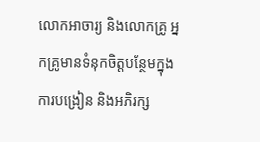លោកអាចារ្យ និងលោកគ្រូ អ្នកគ្រូមានទំនុកចិត្តបន្ថែមក្នុងការបង្រៀន និងអភិរក្ស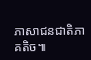ភាសាជនជាតិភាគតិច៕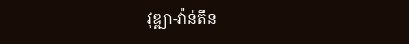វុឌ្ឍា-វ៉ាន់តឹន